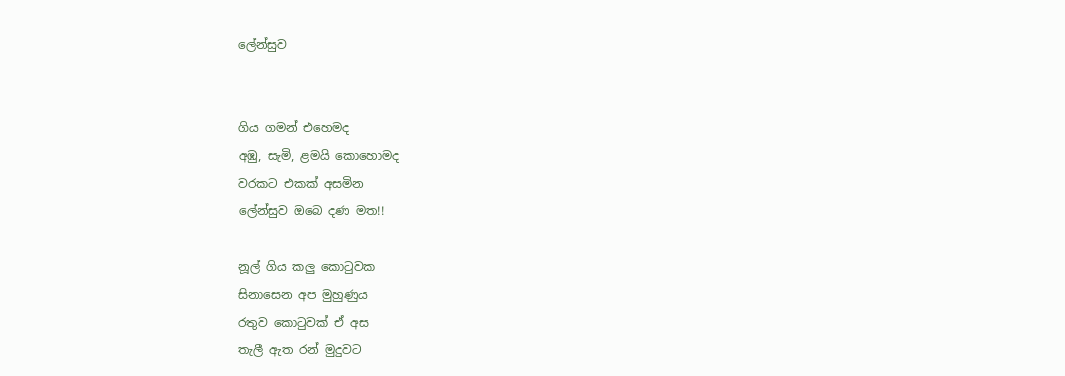ලේන්සුව


ගිය ගමන් එහෙමද
අඹු, සැමි, ළමයි කොහොමද
වරකට එකක් අසමින
ලේන්සුව ඔබෙ දණ මත!!

නූල් ගිය කලු කොටුවක
සිනාසෙන අප මුහුණුය
රතුව කොටුවක් ඒ අස
තැලී ඇත රන් මුදුවට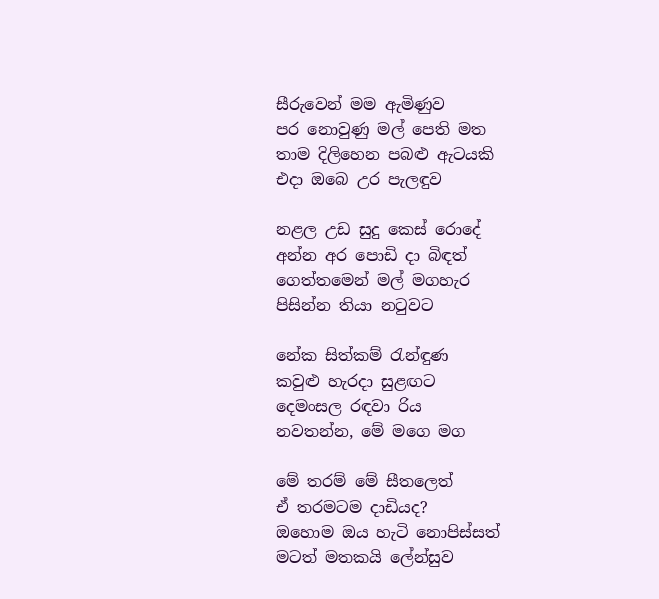සීරුවෙන් මම ඇමිණුව
පර නොවුණු මල් පෙති මත
තාම දිලිහෙන පබළු ඇටයකි
එදා ඔබෙ උර පැලඳුව

නළල උඩ සුදු කෙස් රොදේ
අන්න අර පොඩි දා බිඳත්
ගෙත්තමෙන් මල් මගහැර
පිසින්න තියා නටුවට

නේක සිත්කම් රැන්ඳුණ
කවුළු හැරදා සුළඟට
දෙමංසල රඳවා රිය
නවතන්න, මේ මගෙ මග

මේ තරම් මේ සීතලෙත්
ඒ තරමටම දාඩියද?
ඔහොම ඔය හැටි නොපිස්සත්
මටත් මතකයි ලේන්සුව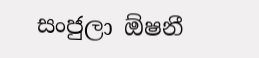සංජුලා ඕෂනී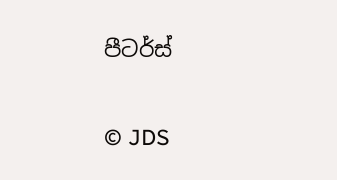පීටර්ස්


© JDS